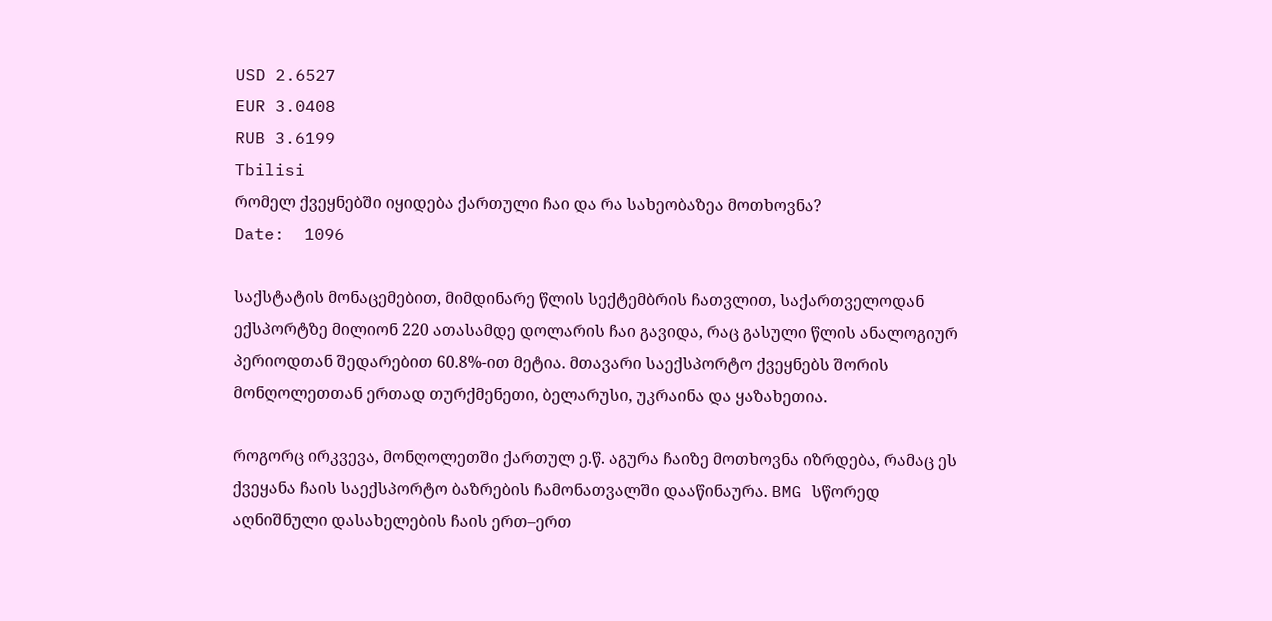USD 2.6527
EUR 3.0408
RUB 3.6199
Tbilisi
რომელ ქვეყნებში იყიდება ქართული ჩაი და რა სახეობაზეა მოთხოვნა?
Date:  1096

საქსტატის მონაცემებით, მიმდინარე წლის სექტემბრის ჩათვლით, საქართველოდან ექსპორტზე მილიონ 220 ათასამდე დოლარის ჩაი გავიდა, რაც გასული წლის ანალოგიურ პერიოდთან შედარებით 60.8%-ით მეტია. მთავარი საექსპორტო ქვეყნებს შორის მონღოლეთთან ერთად თურქმენეთი, ბელარუსი, უკრაინა და ყაზახეთია.

როგორც ირკვევა, მონღოლეთში ქართულ ე.წ. აგურა ჩაიზე მოთხოვნა იზრდება, რამაც ეს ქვეყანა ჩაის საექსპორტო ბაზრების ჩამონათვალში დააწინაურა. BMG სწორედ აღნიშნული დასახელების ჩაის ერთ–ერთ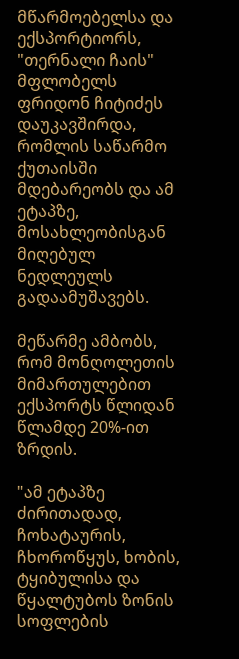მწარმოებელსა და ექსპორტიორს, "თერნალი ჩაის" მფლობელს ფრიდონ ჩიტიძეს დაუკავშირდა, რომლის საწარმო ქუთაისში მდებარეობს და ამ ეტაპზე, მოსახლეობისგან მიღებულ ნედლეულს გადაამუშავებს.

მეწარმე ამბობს, რომ მონღოლეთის მიმართულებით ექსპორტს წლიდან წლამდე 20%-ით ზრდის.

"ამ ეტაპზე ძირითადად, ჩოხატაურის, ჩხოროწყუს, ხობის, ტყიბულისა და წყალტუბოს ზონის სოფლების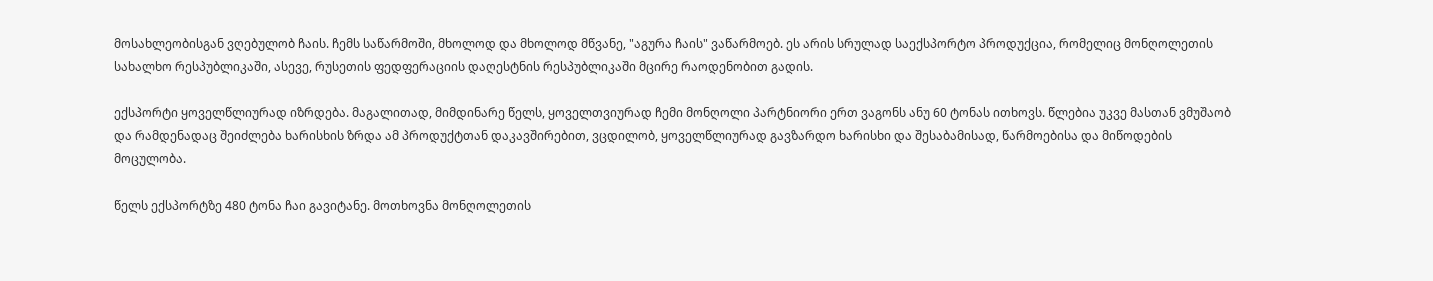მოსახლეობისგან ვღებულობ ჩაის. ჩემს საწარმოში, მხოლოდ და მხოლოდ მწვანე, "აგურა ჩაის" ვაწარმოებ. ეს არის სრულად საექსპორტო პროდუქცია, რომელიც მონღოლეთის სახალხო რესპუბლიკაში, ასევე, რუსეთის ფედფერაციის დაღესტნის რესპუბლიკაში მცირე რაოდენობით გადის.

ექსპორტი ყოველწლიურად იზრდება. მაგალითად, მიმდინარე წელს, ყოველთვიურად ჩემი მონღოლი პარტნიორი ერთ ვაგონს ანუ 60 ტონას ითხოვს. წლებია უკვე მასთან ვმუშაობ და რამდენადაც შეიძლება ხარისხის ზრდა ამ პროდუქტთან დაკავშირებით, ვცდილობ, ყოველწლიურად გავზარდო ხარისხი და შესაბამისად, წარმოებისა და მიწოდების მოცულობა.

წელს ექსპორტზე 480 ტონა ჩაი გავიტანე. მოთხოვნა მონღოლეთის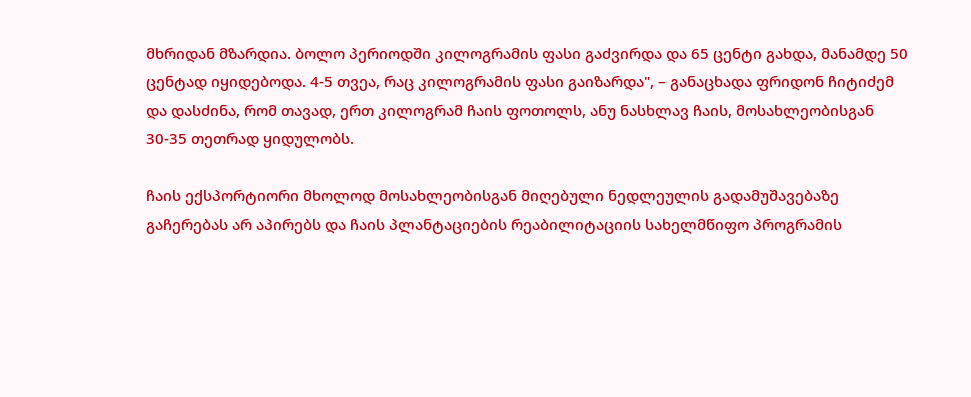მხრიდან მზარდია. ბოლო პერიოდში კილოგრამის ფასი გაძვირდა და 65 ცენტი გახდა, მანამდე 50 ცენტად იყიდებოდა. 4-5 თვეა, რაც კილოგრამის ფასი გაიზარდა", – განაცხადა ფრიდონ ჩიტიძემ და დასძინა, რომ თავად, ერთ კილოგრამ ჩაის ფოთოლს, ანუ ნასხლავ ჩაის, მოსახლეობისგან 30-35 თეთრად ყიდულობს.

ჩაის ექსპორტიორი მხოლოდ მოსახლეობისგან მიღებული ნედლეულის გადამუშავებაზე გაჩერებას არ აპირებს და ჩაის პლანტაციების რეაბილიტაციის სახელმწიფო პროგრამის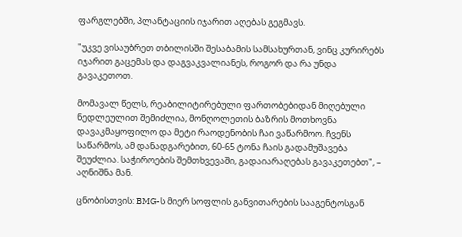ფარგლებში, პლანტაციის იჯარით აღებას გეგმავს.

"უკვე ვისაუბრეთ თბილისში შესაბამის სამსახურთან, ვინც კურირებს იჯარით გაცემას და დაგვაკვალიანეს, როგორ და რა უნდა გავაკეთოთ.

მომავალ წელს, რეაბილიტირებული ფართობებიდან მიღებული ნედლეულით შემიძლია, მონღოლეთის ბაზრის მოთხოვნა დავაკმაყოფილო და მეტი რაოდენობის ჩაი ვაწარმოო. ჩვენს საწარმოს, ამ დანადგარებით, 60-65 ტონა ჩაის გადამუშავება შეუძლია. საჭიროების შემთხვევაში, გადაიარაღებას გავაკეთებთ", – აღნიშნა მან.

ცნობისთვის: BMG-ს მიერ სოფლის განვითარების სააგენტოსგან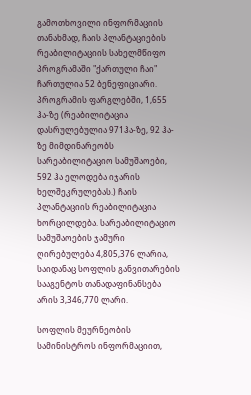გამოთხოვილი ინფორმაციის თანახმად, ჩაის პლანტაციების რეაბილიტაციის სახელმწიფო პროგრამაში "ქართული ჩაი" ჩართულია 52 ბენეფიციარი. პროგრამის ფარგლებში, 1,655 ჰა-ზე (რეაბილიტაცია დასრულებულია 971ჰა-ზე, 92 ჰა-ზე მიმდინარეობს სარეაბილიტაციო სამუშაოები, 592 ჰა ელოდება იჯარის ხელშეკრულებას.) ჩაის პლანტაციის რეაბილიტაცია ხორცილდება. სარეაბილიტაციო სამუშაოების ჯამური ღირებულება 4,805,376 ლარია, საიდანაც სოფლის განვითარების სააგენტოს თანადაფინანსება არის 3,346,770 ლარი.

სოფლის მეურნეობის სამინისტროს ინფორმაციით,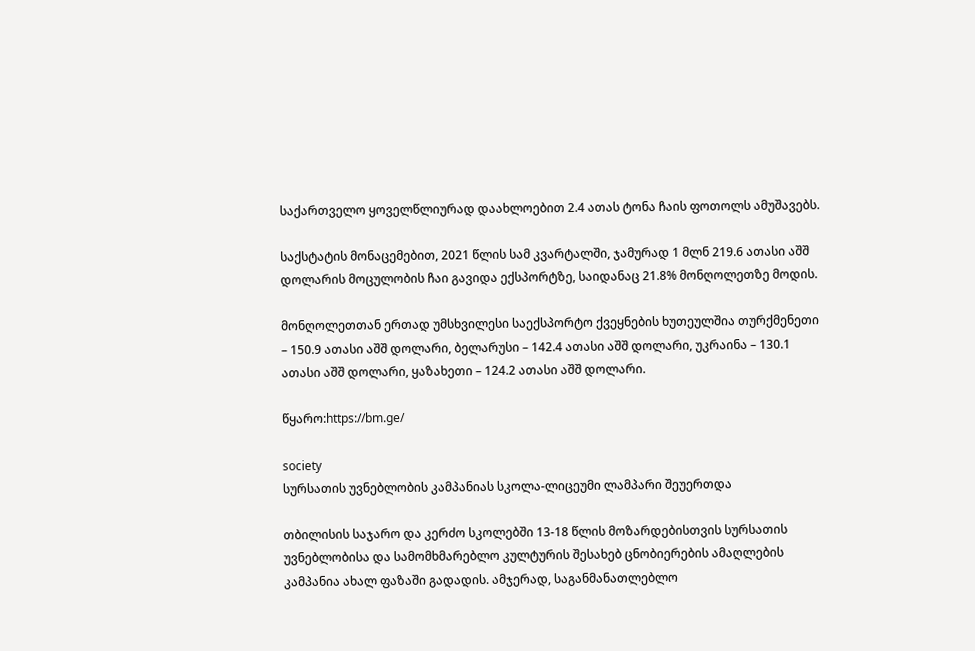საქართველო ყოველწლიურად დაახლოებით 2.4 ათას ტონა ჩაის ფოთოლს ამუშავებს.

საქსტატის მონაცემებით, 2021 წლის სამ კვარტალში, ჯამურად 1 მლნ 219.6 ათასი აშშ დოლარის მოცულობის ჩაი გავიდა ექსპორტზე, საიდანაც 21.8% მონღოლეთზე მოდის.

მონღოლეთთან ერთად უმსხვილესი საექსპორტო ქვეყნების ხუთეულშია თურქმენეთი – 150.9 ათასი აშშ დოლარი, ბელარუსი – 142.4 ათასი აშშ დოლარი, უკრაინა – 130.1 ათასი აშშ დოლარი, ყაზახეთი – 124.2 ათასი აშშ დოლარი.

წყარო:https://bm.ge/

society
სურსათის უვნებლობის კამპანიას სკოლა-ლიცეუმი ლამპარი შეუერთდა

თბილისის საჯარო და კერძო სკოლებში 13-18 წლის მოზარდებისთვის სურსათის უვნებლობისა და სამომხმარებლო კულტურის შესახებ ცნობიერების ამაღლების კამპანია ახალ ფაზაში გადადის. ამჯერად, საგანმანათლებლო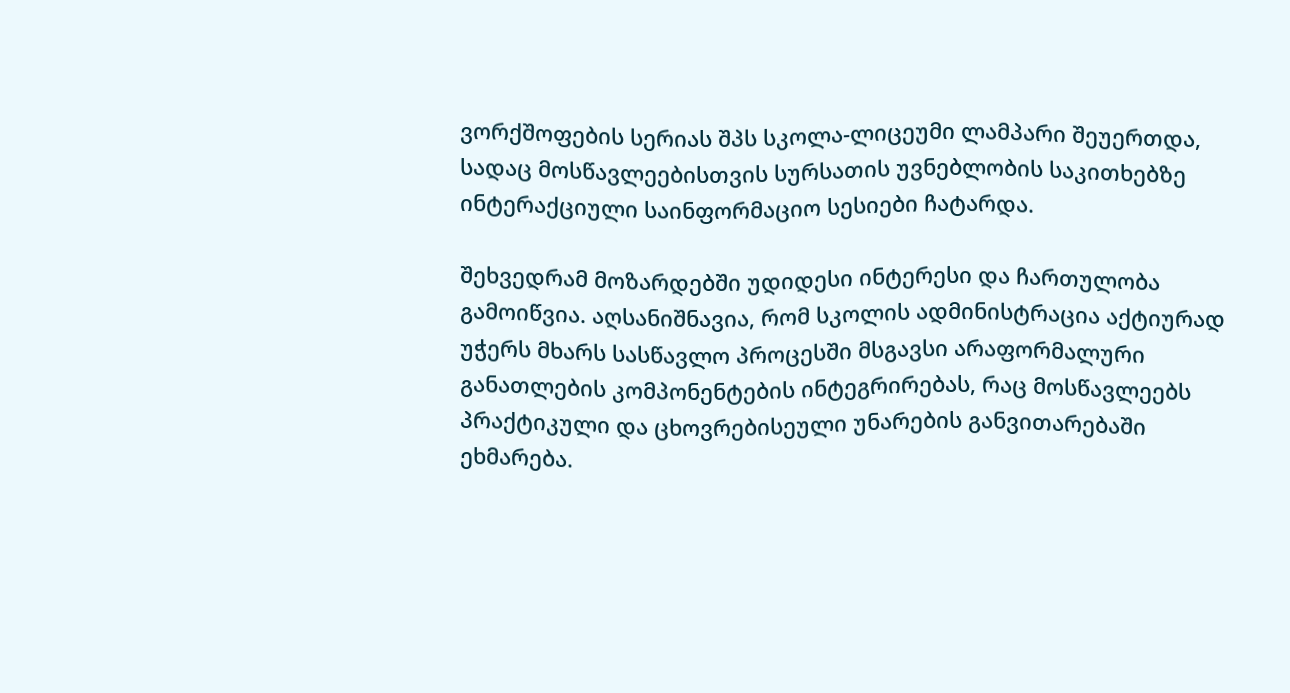ვორქშოფების სერიას შპს სკოლა-ლიცეუმი ლამპარი შეუერთდა, სადაც მოსწავლეებისთვის სურსათის უვნებლობის საკითხებზე ინტერაქციული საინფორმაციო სესიები ჩატარდა.

შეხვედრამ მოზარდებში უდიდესი ინტერესი და ჩართულობა გამოიწვია. აღსანიშნავია, რომ სკოლის ადმინისტრაცია აქტიურად უჭერს მხარს სასწავლო პროცესში მსგავსი არაფორმალური განათლების კომპონენტების ინტეგრირებას, რაც მოსწავლეებს პრაქტიკული და ცხოვრებისეული უნარების განვითარებაში ეხმარება.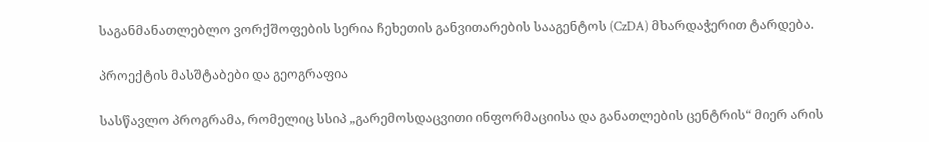საგანმანათლებლო ვორქშოფების სერია ჩეხეთის განვითარების სააგენტოს (CzDA) მხარდაჭერით ტარდება.

პროექტის მასშტაბები და გეოგრაფია

სასწავლო პროგრამა, რომელიც სსიპ „გარემოსდაცვითი ინფორმაციისა და განათლების ცენტრის“ მიერ არის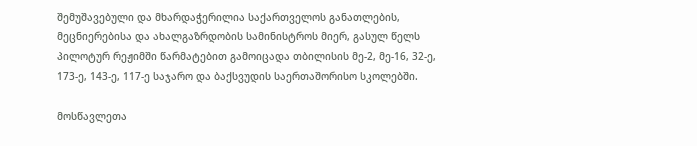შემუშავებული და მხარდაჭერილია საქართველოს განათლების, მეცნიერებისა და ახალგაზრდობის სამინისტროს მიერ, გასულ წელს პილოტურ რეჟიმში წარმატებით გამოიცადა თბილისის მე-2, მე-16, 32-ე, 173-ე, 143-ე, 117-ე საჯარო და ბაქსვუდის საერთაშორისო სკოლებში.

მოსწავლეთა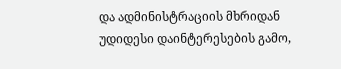და ადმინისტრაციის მხრიდან უდიდესი დაინტერესების გამო,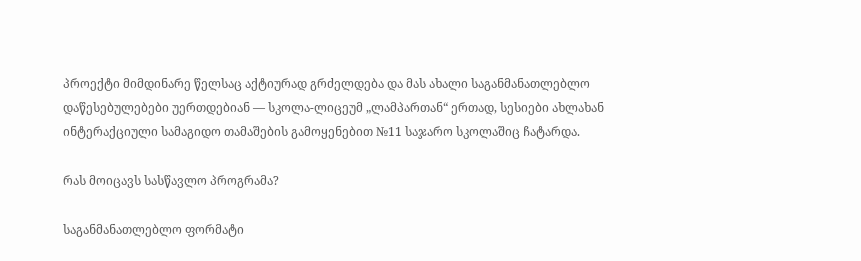პროექტი მიმდინარე წელსაც აქტიურად გრძელდება და მას ახალი საგანმანათლებლო დაწესებულებები უერთდებიან — სკოლა-ლიცეუმ „ლამპართან“ ერთად, სესიები ახლახან ინტერაქციული სამაგიდო თამაშების გამოყენებით №11 საჯარო სკოლაშიც ჩატარდა.

რას მოიცავს სასწავლო პროგრამა?

საგანმანათლებლო ფორმატი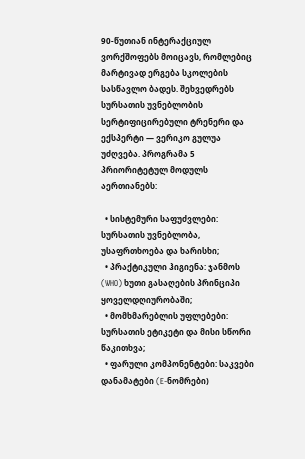90-წუთიან ინტერაქციულ ვორქშოფებს მოიცავს, რომლებიც მარტივად ერგება სკოლების სასწავლო ბადეს. შეხვედრებს სურსათის უვნებლობის სერტიფიცირებული ტრენერი და ექსპერტი — ვერიკო გულუა უძღვება. პროგრამა 5 პრიორიტეტულ მოდულს აერთიანებს:

  • სისტემური საფუძვლები: სურსათის უვნებლობა, უსაფრთხოება და ხარისხი;
  • პრაქტიკული ჰიგიენა: ჯანმოს (WHO) ხუთი გასაღების პრინციპი ყოველდღიურობაში;
  • მომხმარებლის უფლებები: სურსათის ეტიკეტი და მისი სწორი წაკითხვა;
  • ფარული კომპონენტები: საკვები დანამატები (E-ნომრები)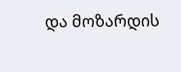და მოზარდის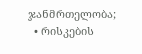ჯანმრთელობა;
  • რისკების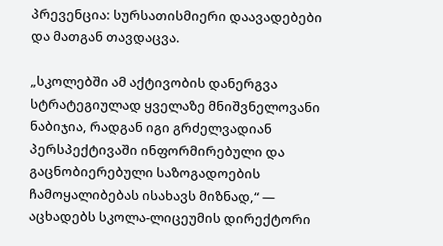პრევენცია: სურსათისმიერი დაავადებები და მათგან თავდაცვა.

„სკოლებში ამ აქტივობის დანერგვა სტრატეგიულად ყველაზე მნიშვნელოვანი ნაბიჯია, რადგან იგი გრძელვადიან პერსპექტივაში ინფორმირებული და გაცნობიერებული საზოგადოების ჩამოყალიბებას ისახავს მიზნად,“ — აცხადებს სკოლა-ლიცეუმის დირექტორი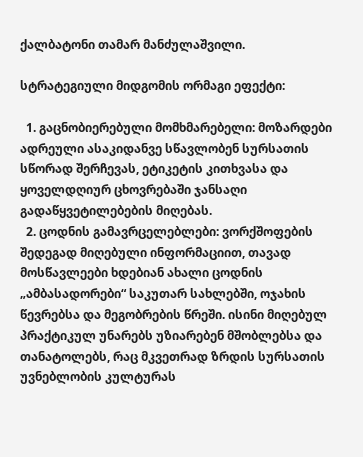ქალბატონი თამარ მანძულაშვილი.

სტრატეგიული მიდგომის ორმაგი ეფექტი:

  1. გაცნობიერებული მომხმარებელი: მოზარდები ადრეული ასაკიდანვე სწავლობენ სურსათის სწორად შერჩევას, ეტიკეტის კითხვასა და ყოველდღიურ ცხოვრებაში ჯანსაღი გადაწყვეტილებების მიღებას.
  2. ცოდნის გამავრცელებლები: ვორქშოფების შედეგად მიღებული ინფორმაციით, თავად მოსწავლეები ხდებიან ახალი ცოდნის „ამბასადორები“ საკუთარ სახლებში, ოჯახის წევრებსა და მეგობრების წრეში. ისინი მიღებულ პრაქტიკულ უნარებს უზიარებენ მშობლებსა და თანატოლებს, რაც მკვეთრად ზრდის სურსათის უვნებლობის კულტურას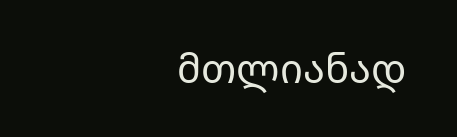მთლიანად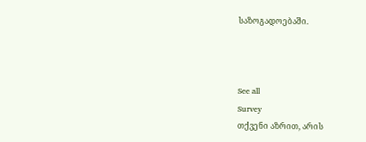საზოგადოებაში.



See all
Survey
თქვენი აზრით, არის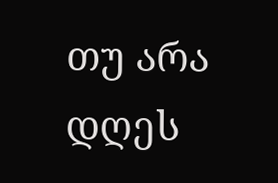თუ არა დღეს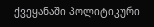ქვეყანაში პოლიტიკური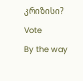კრიზისი?
Vote
By the way